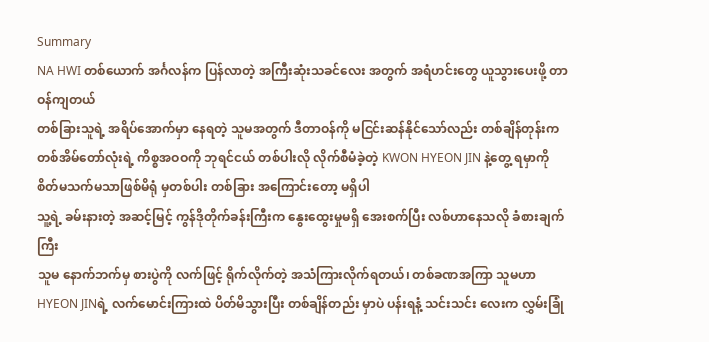Summary
NA HWI တစ်ယောက် အင်္ဂလန်က ပြန်လာတဲ့ အကြီးဆုံးသခင်လေး အတွက် အရံဟင်းတွေ ယူသွားပေးဖို့ တာဝန်ကျတယ်
တစ်ခြားသူရဲ့ အရိပ်အောက်မှာ နေရတဲ့ သူမအတွက် ဒီတာဝန်ကို မငြင်းဆန်နိုင်သော်လည်း တစ်ချိန်တုန်းက တစ်အိမ်တော်လုံးရဲ့ ကိစ္စအဝဝကို ဘုရင်ငယ် တစ်ပါးလို လိုက်စီမံခဲ့တဲ့ KWON HYEON JIN နဲ့တွေ့ ရမှာကို စိတ်မသက်မသာဖြစ်မိရုံ မှတစ်ပါး တစ်ခြား အကြောင်းတော့ မရှိပါ
သူ့ရဲ့ ခမ်းနားတဲ့ အဆင့်မြင့် ကွန်ဒိုတိုက်ခန်းကြီးက နွေးထွေးမှုမရှိ အေးစက်ပြီး လစ်ဟာနေသလို ခံစားချက်ကြီး
သူမ နောက်ဘက်မှ စားပွဲကို လက်ဖြင့် ရိုက်လိုက်တဲ့ အသံကြားလိုက်ရတယ်၊ တစ်ခဏအကြာ သူမဟာ HYEON JINရဲ့ လက်မောင်းကြားထဲ ပိတ်မိသွားပြီး တစ်ချိန်တည်း မှာပဲ ပန်းရနံ့ သင်းသင်း လေးက လွှမ်းခြုံ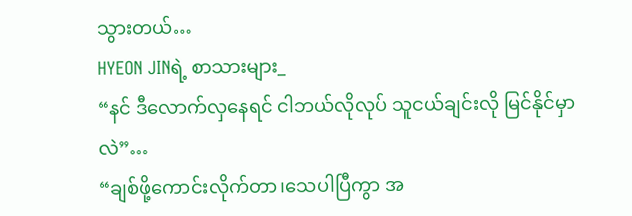သွားတယ်…
HYEON JINရဲ့ စာသားများ_
“နင် ဒီလောက်လှနေရင် ငါဘယ်လိုလုပ် သူငယ်ချင်းလို မြင်နိုင်မှာလဲ”…
“ချစ်ဖို့ကောင်းလိုက်တာ၊သေပါပြီကွာ အ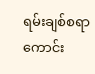ရမ်းချစ်စရာကောင်း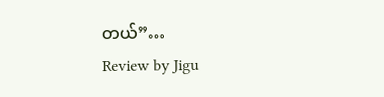တယ်”…
Review by Jigu